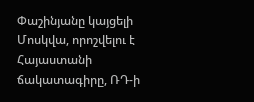Փաշինյանը կայցելի Մոսկվա, որոշվելու է Հայաստանի ճակատագիրը, ՌԴ-ի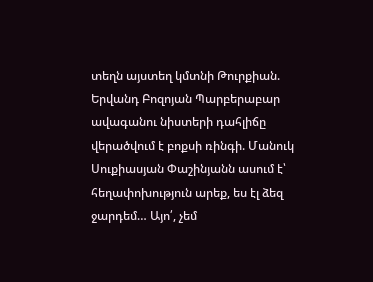տեղն այստեղ կմտնի Թուրքիան. Երվանդ Բոզոյան Պարբերաբար ավագանու նիստերի դահլիճը վերածվում է բոքսի ռինգի. Մանուկ Սուքիասյան Փաշինյանն ասում է՝ հեղափոխություն արեք, ես էլ ձեզ ջարդեմ… Այո՛, չեմ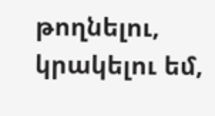թողնելու, կրակելու եմ,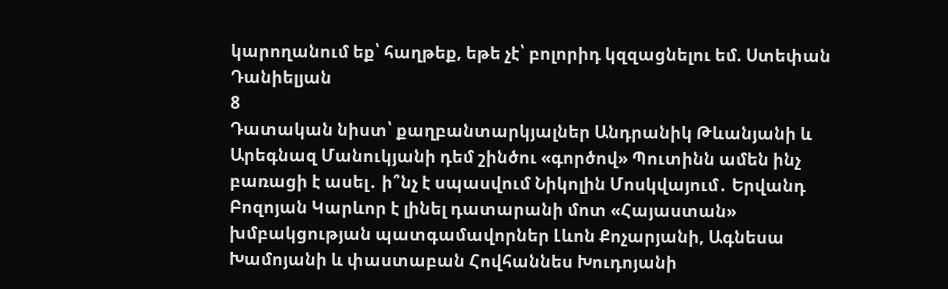կարողանում եք՝ հաղթեք, եթե չէ՝ բոլորիդ կզզացնելու եմ. Ստեփան Դանիելյան
8
Դատական նիստ՝ քաղբանտարկյալներ Անդրանիկ Թևանյանի և Արեգնազ Մանուկյանի դեմ շինծու «գործով» Պուտինն ամեն ինչ բառացի է ասել․ ի՞նչ է սպասվում Նիկոլին Մոսկվայում․ Երվանդ Բոզոյան Կարևոր է լինել դատարանի մոտ «Հայաստան» խմբակցության պատգամավորներ Լևոն Քոչարյանի, Ագնեսա Խամոյանի և փաստաբան Հովհաննես Խուդոյանի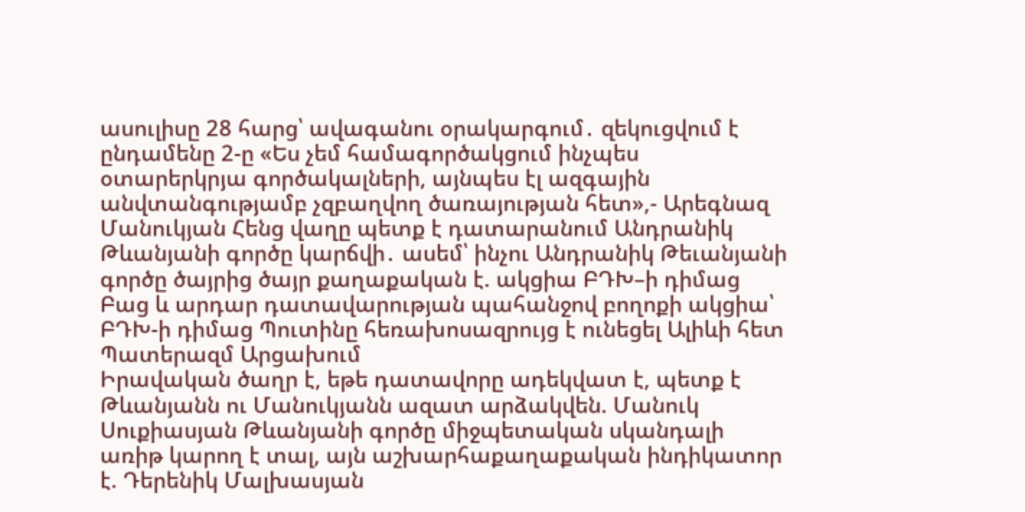ասուլիսը 28 հարց՝ ավագանու օրակարգում․ զեկուցվում է ընդամենը 2-ը «Ես չեմ համագործակցում ինչպես օտարերկրյա գործակալների, այնպես էլ ազգային անվտանգությամբ չզբաղվող ծառայության հետ»,- Արեգնազ Մանուկյան Հենց վաղը պետք է դատարանում Անդրանիկ Թևանյանի գործը կարճվի․ ասեմ՝ ինչու Անդրանիկ Թեւանյանի գործը ծայրից ծայր քաղաքական է. ակցիա ԲԴԽ–ի դիմաց Բաց և արդար դատավարության պահանջով բողոքի ակցիա՝ ԲԴԽ-ի դիմաց Պուտինը հեռախոսազրույց է ունեցել Ալիևի հետ Պատերազմ Արցախում
Իրավական ծաղր է, եթե դատավորը ադեկվատ է, պետք է Թևանյանն ու Մանուկյանն ազատ արձակվեն. Մանուկ Սուքիասյան Թևանյանի գործը միջպետական սկանդալի առիթ կարող է տալ, այն աշխարհաքաղաքական ինդիկատոր է. Դերենիկ Մալխասյան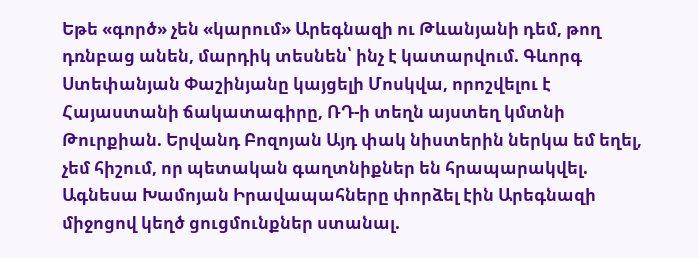Եթե «գործ» չեն «կարում» Արեգնազի ու Թևանյանի դեմ, թող դռնբաց անեն, մարդիկ տեսնեն՝ ինչ է կատարվում. Գևորգ Ստեփանյան Փաշինյանը կայցելի Մոսկվա, որոշվելու է Հայաստանի ճակատագիրը, ՌԴ-ի տեղն այստեղ կմտնի Թուրքիան. Երվանդ Բոզոյան Այդ փակ նիստերին ներկա եմ եղել, չեմ հիշում, որ պետական գաղտնիքներ են հրապարակվել. Ագնեսա Խամոյան Իրավապահները փորձել էին Արեգնազի միջոցով կեղծ ցուցմունքներ ստանալ.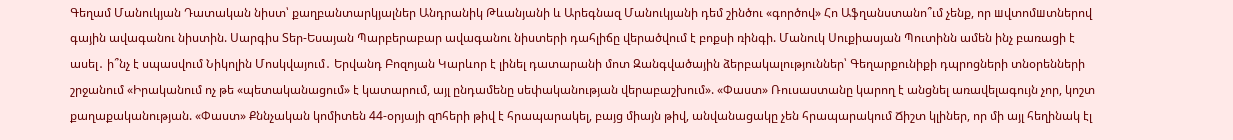Գեղամ Մանուկյան Դատական նիստ՝ քաղբանտարկյալներ Անդրանիկ Թևանյանի և Արեգնազ Մանուկյանի դեմ շինծու «գործով» Հո Աֆղանստանո՞ւմ չենք, որ шվտոմшտներով գային ավագանու նիստին. Սարգիս Տեր-Եսայան Պարբերաբար ավագանու նիստերի դահլիճը վերածվում է բոքսի ռինգի. Մանուկ Սուքիասյան Պուտինն ամեն ինչ բառացի է ասել․ ի՞նչ է սպասվում Նիկոլին Մոսկվայում․ Երվանդ Բոզոյան Կարևոր է լինել դատարանի մոտ Զանգվածային ձերբակալություններ՝ Գեղարքունիքի դպրոցների տնօրենների շրջանում «Իրականում ոչ թե «պետականացում» է կատարում, այլ ընդամենը սեփականության վերաբաշխում». «Փաստ» Ռուսաստանը կարող է անցնել առավելագույն չոր, կոշտ քաղաքականության. «Փաստ» Քննչական կոմիտեն 44-օրյայի զnհերի թիվ է հրապարակել, բայց միայն թիվ, անվանացակը չեն հրապարակում Ճիշտ կլիներ, որ մի այլ հեղինակ էլ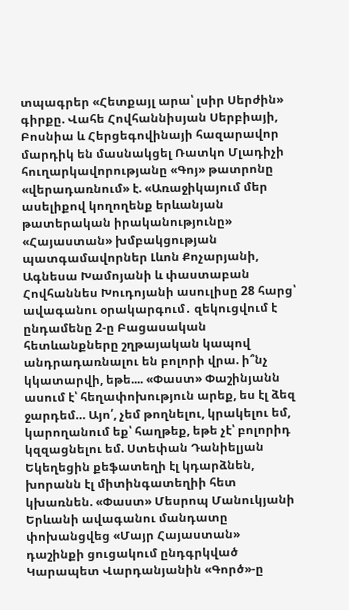տպագրեր «Հետքայլ արա՝ լսիր Սերժին» գիրքը. Վահե Հովհաննիսյան Սերբիայի, Բոսնիա և Հերցեգովինայի հազարավոր մարդիկ են մասնակցել Ռատկո Մլադիչի հուղարկավորությանը «Գոյ» թատրոնը «վերադառնում» է. «Առաջիկայում մեր ասելիքով կողողենք երևանյան թատերական իրականությունը» «Հայաստան» խմբակցության պատգամավորներ Լևոն Քոչարյանի, Ագնեսա Խամոյանի և փաստաբան Հովհաննես Խուդոյանի ասուլիսը 28 հարց՝ ավագանու օրակարգում․ զեկուցվում է ընդամենը 2-ը Բացասական հետևանքները շղթայական կապով անդրադառնալու են բոլորի վրա. ի՞նչ կկատարվի, եթե.... «Փաստ» Փաշինյանն ասում է՝ հեղափոխություն արեք, ես էլ ձեզ ջարդեմ… Այո՛, չեմ թողնելու, կրակելու եմ, կարողանում եք՝ հաղթեք, եթե չէ՝ բոլորիդ կզզացնելու եմ. Ստեփան Դանիելյան Եկեղեցին քեֆատեղի էլ կդարձնեն, խորանն էլ միտինգատեղիի հետ կխառնեն. «Փաստ» Մեսրոպ Մանուկյանի Երևանի ավագանու մանդատը փոխանցվեց «Մայր Հայաստան» դաշինքի ցուցակում ընդգրկված Կարապետ Վարդանյանին «Գործ»-ը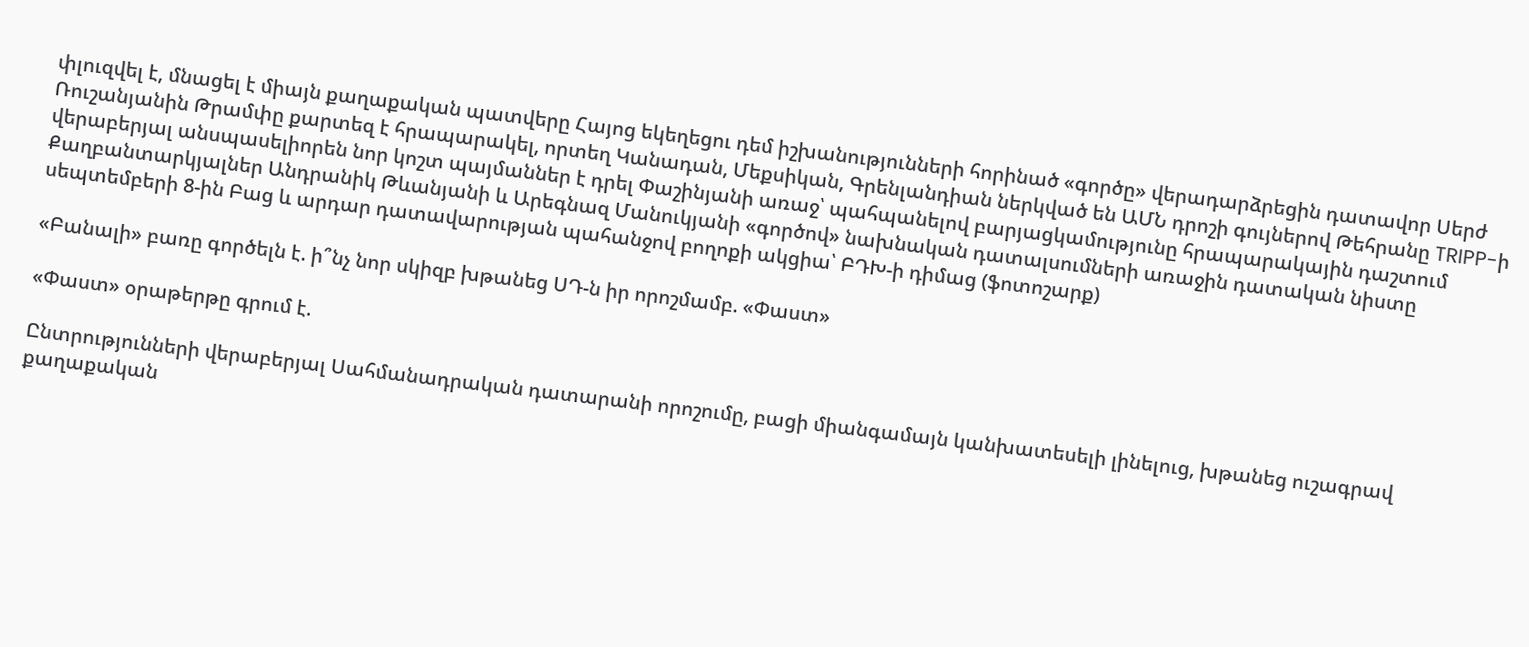փլուզվել է, մնացել է միայն քաղաքական պատվերը Հայոց եկեղեցու դեմ իշխանությունների հորինած «գործը» վերադարձրեցին դատավոր Սերժ Ռուշանյանին Թրամփը քարտեզ է հրապարակել, որտեղ Կանադան, Մեքսիկան, Գրենլանդիան ներկված են ԱՄՆ դրոշի գույներով Թեհրանը TRIPP-ի վերաբերյալ անսպասելիորեն նոր կոշտ պայմաններ է դրել Փաշինյանի առաջ՝ պահպանելով բարյացկամությունը հրապարակային դաշտում Քաղբանտարկյալներ Անդրանիկ Թևանյանի և Արեգնազ Մանուկյանի «գործով» նախնական դատալսումների առաջին դատական նիստը սեպտեմբերի 8-ին Բաց և արդար դատավարության պահանջով բողոքի ակցիա՝ ԲԴԽ-ի դիմաց (ֆոտոշարք)

«Բանալի» բառը գործելն է. ի՞նչ նոր սկիզբ խթանեց ՍԴ-ն իր որոշմամբ. «Փաստ»

«Փաստ» օրաթերթը գրում է.

Ընտրությունների վերաբերյալ Սահմանադրական դատարանի որոշումը, բացի միանգամայն կանխատեսելի լինելուց, խթանեց ուշագրավ քաղաքական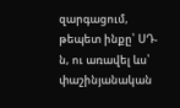զարգացում, թեպետ ինքը՝ ՍԴ-ն, ու առավել ևս՝ փաշինյանական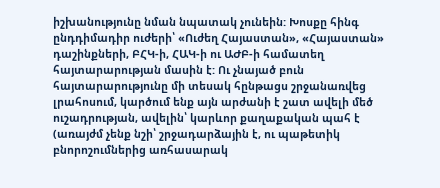իշխանությունը նման նպատակ չունեին: Խոսքը հինգ ընդդիմադիր ուժերի՝ «Ուժեղ Հայաստան», «Հայաստան» դաշինքների, ԲՀԿ-ի, ՀԱԿ-ի ու ԱԺԲ-ի համատեղ հայտարարության մասին է: Ու չնայած բուն հայտարարությունը մի տեսակ հընթացս շրջանառվեց լրահոսում, կարծում ենք այն արժանի է շատ ավելի մեծ ուշադրության, ավելին՝ կարևոր քաղաքական պահ է (առայժմ չենք նշի՝ շրջադարձային է, ու պաթետիկ բնորոշումներից առհասարակ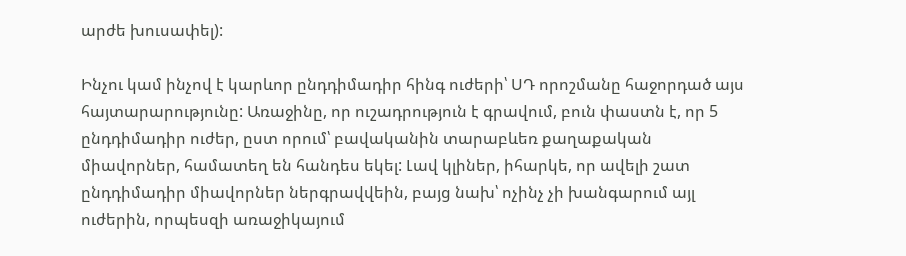արժե խուսափել):

Ինչու կամ ինչով է կարևոր ընդդիմադիր հինգ ուժերի՝ ՍԴ որոշմանը հաջորդած այս հայտարարությունը: Առաջինը, որ ուշադրություն է գրավում, բուն փաստն է, որ 5 ընդդիմադիր ուժեր, ըստ որում՝ բավականին տարաբևեռ քաղաքական միավորներ, համատեղ են հանդես եկել: Լավ կլիներ, իհարկե, որ ավելի շատ ընդդիմադիր միավորներ ներգրավվեին, բայց նախ՝ ոչինչ չի խանգարում այլ ուժերին, որպեսզի առաջիկայում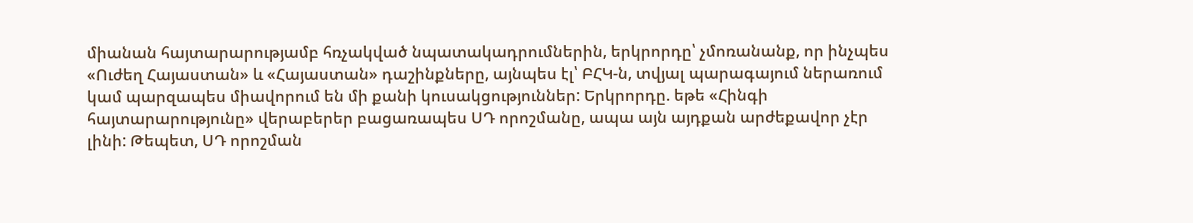միանան հայտարարությամբ հռչակված նպատակադրումներին, երկրորդը՝ չմոռանանք, որ ինչպես «Ուժեղ Հայաստան» և «Հայաստան» դաշինքները, այնպես էլ՝ ԲՀԿ-ն, տվյալ պարագայում ներառում կամ պարզապես միավորում են մի քանի կուսակցություններ: Երկրորդը. եթե «Հինգի հայտարարությունը» վերաբերեր բացառապես ՍԴ որոշմանը, ապա այն այդքան արժեքավոր չէր լինի: Թեպետ, ՍԴ որոշման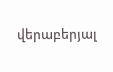վերաբերյալ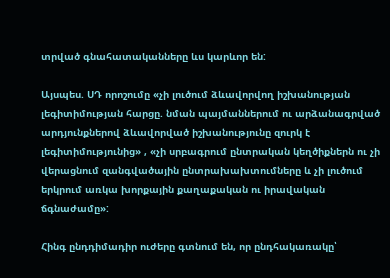տրված գնահատականները ևս կարևոր են:

Այսպես. ՍԴ որոշումը «չի լուծում ձևավորվող իշխանության լեգիտիմության հարցը. նման պայմաններում ու արձանագրված արդյունքներով ձևավորված իշխանությունը զուրկ է լեգիտիմությունից» , «չի սրբագրում ընտրական կեղծիքներն ու չի վերացնում զանգվածային ընտրախախտումները և չի լուծում երկրում առկա խորքային քաղաքական ու իրավական ճգնաժամը»:

Հինգ ընդդիմադիր ուժերը գտնում են, որ ընդհակառակը՝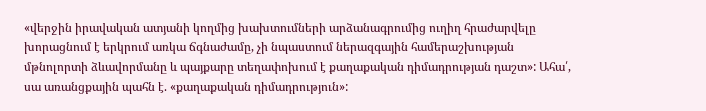«վերջին իրավական ատյանի կողմից խախտումների արձանագրումից ուղիղ հրաժարվելը խորացնում է երկրում առկա ճգնաժամը, չի նպաստում ներազգային համերաշխության մթնոլորտի ձևավորմանը և պայքարը տեղափոխում է քաղաքական դիմադրության դաշտ»: Ահա՛, սա առանցքային պահն է. «քաղաքական դիմադրություն»: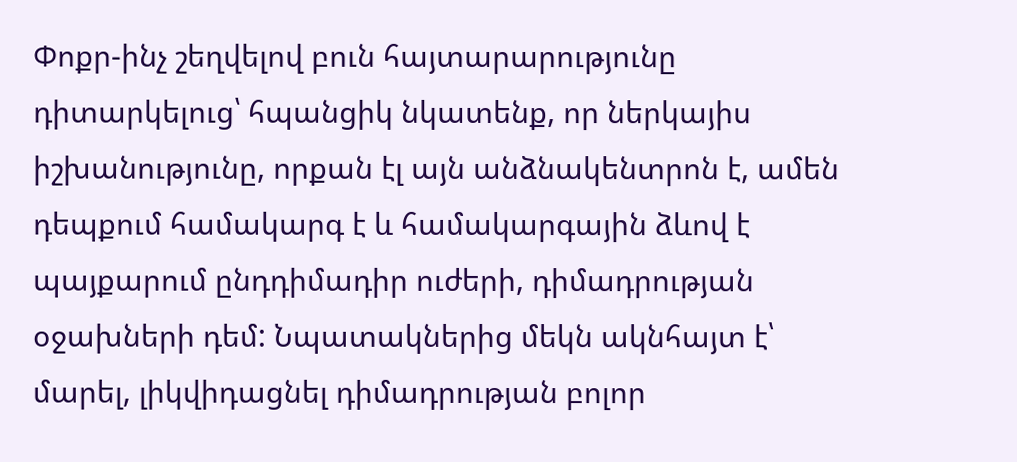Փոքր-ինչ շեղվելով բուն հայտարարությունը դիտարկելուց՝ հպանցիկ նկատենք, որ ներկայիս իշխանությունը, որքան էլ այն անձնակենտրոն է, ամեն դեպքում համակարգ է և համակարգային ձևով է պայքարում ընդդիմադիր ուժերի, դիմադրության օջախների դեմ: Նպատակներից մեկն ակնհայտ է՝ մարել, լիկվիդացնել դիմադրության բոլոր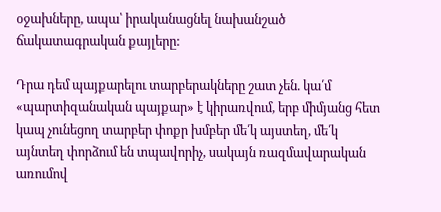օջախները, ապա՝ իրականացնել նախանշած ճակատագրական քայլերը:

Դրա դեմ պայքարելու տարբերակները շատ չեն. կա՛մ «պարտիզանական պայքար» է կիրառվում, երբ միմյանց հետ կապ չունեցող տարբեր փոքր խմբեր մե՛կ այստեղ, մե՛կ այնտեղ փորձում են տպավորիչ, սակայն ռազմավարական առումով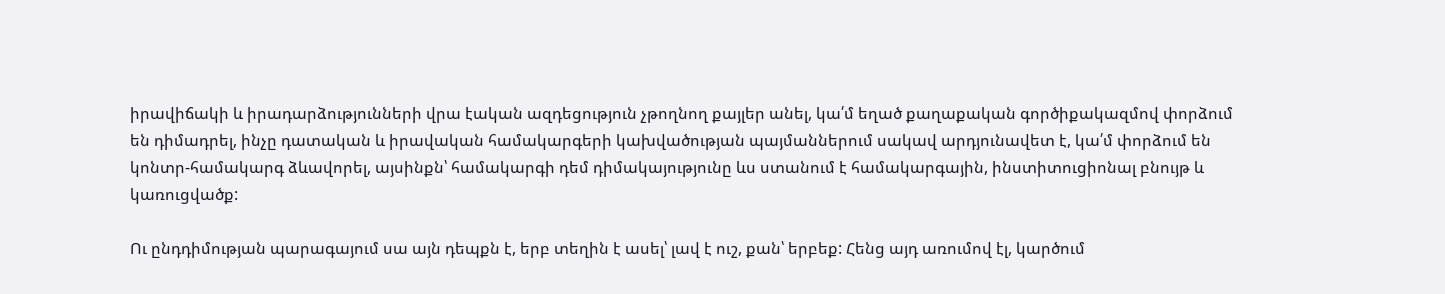իրավիճակի և իրադարձությունների վրա էական ազդեցություն չթողնող քայլեր անել, կա՛մ եղած քաղաքական գործիքակազմով փորձում են դիմադրել, ինչը դատական և իրավական համակարգերի կախվածության պայմաններում սակավ արդյունավետ է, կա՛մ փորձում են կոնտր-համակարգ ձևավորել, այսինքն՝ համակարգի դեմ դիմակայությունը ևս ստանում է համակարգային, ինստիտուցիոնալ բնույթ և կառուցվածք:

Ու ընդդիմության պարագայում սա այն դեպքն է, երբ տեղին է ասել՝ լավ է ուշ, քան՝ երբեք: Հենց այդ առումով էլ, կարծում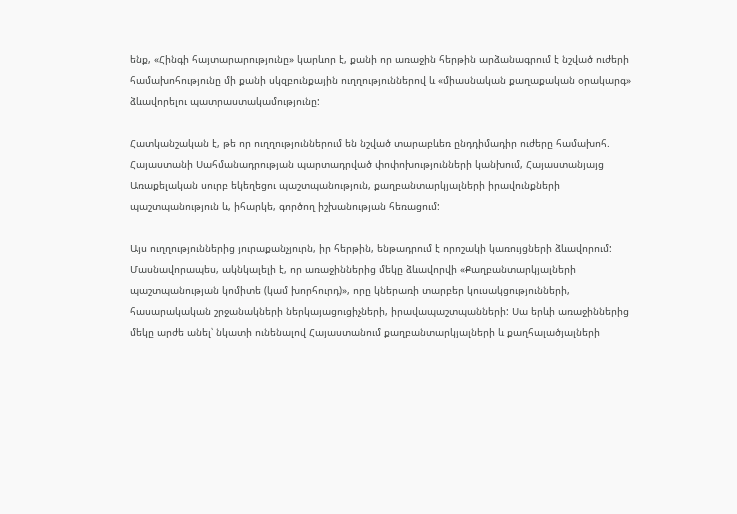ենք, «Հինգի հայտարարությունը» կարևոր է, քանի որ առաջին հերթին արձանագրում է նշված ուժերի համախոհությունը մի քանի սկզբունքային ուղղություններով և «միասնական քաղաքական օրակարգ» ձևավորելու պատրաստակամությունը:

Հատկանշական է, թե որ ուղղություններում են նշված տարաբևեռ ընդդիմադիր ուժերը համախոհ. Հայաստանի Սահմանադրության պարտադրված փոփոխությունների կանխում, Հայաստանյայց Առաքելական սուրբ եկեղեցու պաշտպանություն, քաղբանտարկյալների իրավունքների պաշտպանություն և, իհարկե, գործող իշխանության հեռացում:

Այս ուղղություններից յուրաքանչյուրն, իր հերթին, ենթադրում է որոշակի կառույցների ձևավորում: Մասնավորապես, ակնկալելի է, որ առաջիններից մեկը ձևավորվի «Քաղբանտարկյալների պաշտպանության կոմիտե (կամ խորհուրդ)», որը կներառի տարբեր կուսակցությունների, հասարակական շրջանակների ներկայացուցիչների, իրավապաշտպանների: Սա երևի առաջիններից մեկը արժե անել՝ նկատի ունենալով Հայաստանում քաղբանտարկյալների և քաղհալածյալների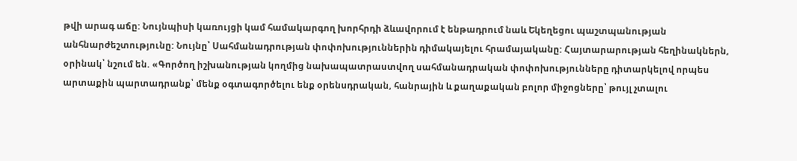թվի արագ աճը: Նույնպիսի կառույցի կամ համակարգող խորհրդի ձևավորում է ենթադրում նաև Եկեղեցու պաշտպանության անհնարժեշտությունը: Նույնը՝ Սահմանադրության փոփոխություններին դիմակայելու հրամայականը: Հայտարարության հեղինակներն, օրինակ՝ նշում են. «Գործող իշխանության կողմից նախապատրաստվող սահմանադրական փոփոխությունները դիտարկելով որպես արտաքին պարտադրանք՝ մենք օգտագործելու ենք օրենսդրական, հանրային և քաղաքական բոլոր միջոցները՝ թույլ չտալու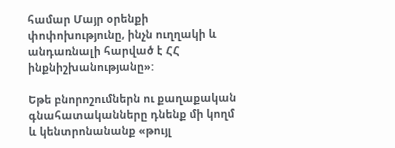համար Մայր օրենքի փոփոխությունը, ինչն ուղղակի և անդառնալի հարված է ՀՀ ինքնիշխանությանը»:

Եթե բնորոշումներն ու քաղաքական գնահատականները դնենք մի կողմ և կենտրոնանանք «թույլ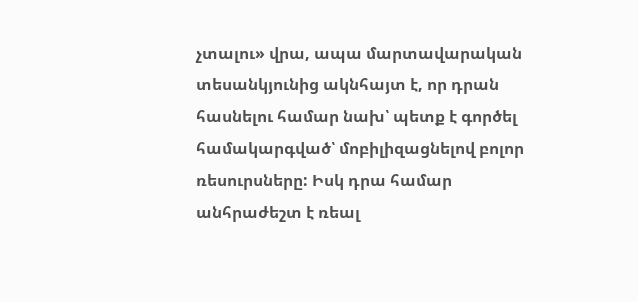չտալու» վրա, ապա մարտավարական տեսանկյունից ակնհայտ է, որ դրան հասնելու համար նախ՝ պետք է գործել համակարգված՝ մոբիլիզացնելով բոլոր ռեսուրսները: Իսկ դրա համար անհրաժեշտ է ռեալ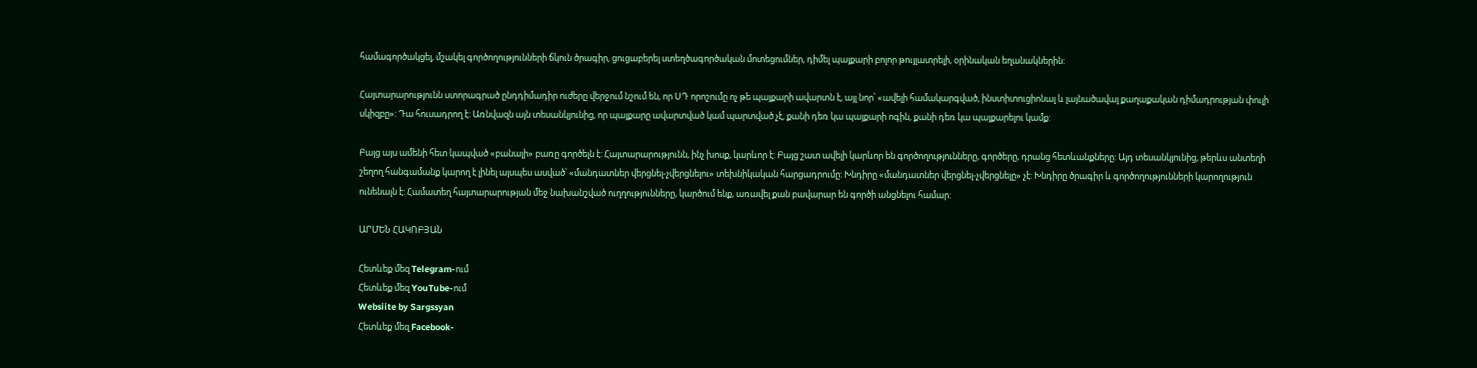համագործակցել, մշակել գործողությունների ճկուն ծրագիր, ցուցաբերել ստեղծագործական մոտեցումներ, դիմել պայքարի բոլոր թույլատրելի, օրինական եղանակներին:

Հայտարարությունն ստորագրած ընդդիմադիր ուժերը վերջում նշում են, որ ՍԴ որոշումը ոչ թե պայքարի ավարտն է, այլ նոր՝ «ավելի համակարգված, ինստիտուցիոնալ և լայնածավալ քաղաքական դիմադրության փուլի սկիզբը»: Դա հուսադրող է: Առնվազն այն տեսանկյունից, որ պայքարը ավարտված կամ պարտված չէ, քանի դեռ կա պայքարի ոգին, քանի դեռ կա պայքարելու կամք:

Բայց այս ամենի հետ կապված «բանալի» բառը գործելն է: Հայտարարությունն, ինչ խոսք, կարևոր է: Բայց շատ ավելի կարևոր են գործողությունները, գործերը, դրանց հետևանքները: Այդ տեսանկյունից, թերևս անտեղի շեղող հանգամանք կարող է լինել այսպես ասված՝ «մանդատներ վերցնել-չվերցնելու» տեխնիկական հարցադրումը: Խնդիրը «մանդատներ վերցնել-չվերցնելը» չէ: Խնդիրը ծրագիր և գործողությունների կարողություն ունենալն է: Համատեղ հայտարարության մեջ նախանշված ուղղությունները, կարծում ենք, առավել քան բավարար են գործի անցնելու համար:

ԱՐՄԵՆ ՀԱԿՈԲՅԱՆ

Հետևեք մեզ Telegram-ում
Հետևեք մեզ YouTube-ում
Websiite by Sargssyan
Հետևեք մեզ Facebook-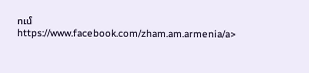ում https://www.facebook.com/zham.am.armenia/a>